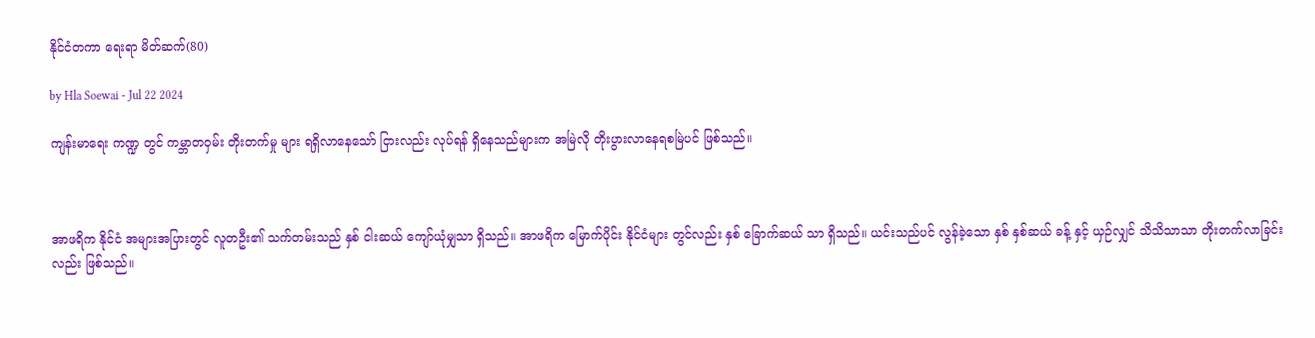နိုင်ငံတကာ ရေးရာ မိတ်ဆက်(80)

by Hla Soewai - Jul 22 2024

ကျန်းမာရေး ကဏ္ဍ တွင် ကမ္ဘာတဝှမ်း တိုးတက်မှု များ ရရှိလာနေသော် ငြားလည်း လုပ်ရန် ရှိနေသည်များက အမြဲလို တိုးပွားလာနေရစမြဲပင် ဖြစ်သည်။



အာဖရိက နိုင်ငံ အများအပြားတွင် လူတဦး၏ သက်တမ်းသည် နှစ် ငါးဆယ် ကျော်ယုံမျှသာ ရှိသည်။ အာဖရိက မြောက်ပိုင်း နိုင်ငံများ တွင်လည်း နှစ် ခြောက်ဆယ် သာ ရှိသည်။ ယင်းသည်ပင် လွန်ခဲ့သော နှစ် နှစ်ဆယ် ခန့် နှင့် ယှဉ်လျှင် သိသိသာသာ တိုးတက်လာခြင်းလည်း ဖြစ်သည်။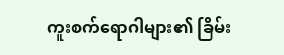ကူးစက်ရောဂါများ၏ ခြိမ်း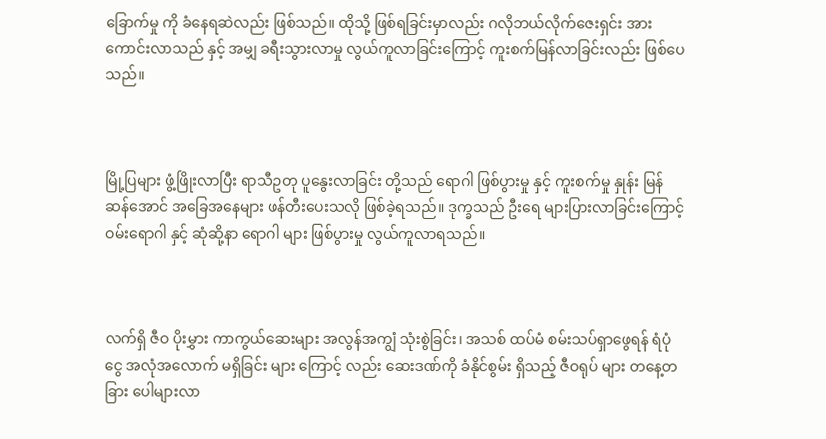ခြောက်မှု ကို ခံနေရဆဲလည်း ဖြစ်သည်။ ထိုသို့ ဖြစ်ရခြင်းမှာလည်း ဂလိုဘယ်လိုက်ဇေးရှင်း အားကောင်းလာသည် နှင့် အမျှ ခရီးသွားလာမှု လွယ်ကူလာခြင်းကြောင့် ကူးစက်မြန်လာခြင်းလည်း ဖြစ်ပေသည်။



မြို့ပြများ ဖွံ့ဖြိုးလာပြီး ရာသီဥတု ပူနွေးလာခြင်း တို့သည် ရောဂါ ဖြစ်ပွားမှု နှင့် ကူးစက်မှု နှုန်း မြန်ဆန်အောင် အခြေအနေများ ဖန်တီးပေးသလို ဖြစ်ခဲ့ရသည်။ ဒုက္ခသည် ဦးရေ များပြားလာခြင်းကြောင့် ဝမ်းရောဂါ နှင့် ဆုံဆို့နာ ရောဂါ များ ဖြစ်ပွားမှု လွယ်ကူလာရသည်။



လက်ရှိ ဇီဝ ပိုးမွှား ကာကွယ်ဆေးများ အလွန်အကျွံ သုံးစွဲခြင်း၊ အသစ် ထပ်မံ စမ်းသပ်ရှာဖွေရန် ရံပုံငွေ အလုံအလောက် မရှိခြင်း များ ကြောင့် လည်း ဆေးဒဏ်ကို ခံနိုင်စွမ်း ရှိသည့် ဇီဝရုပ် များ တနေ့တခြား ပေါများလာ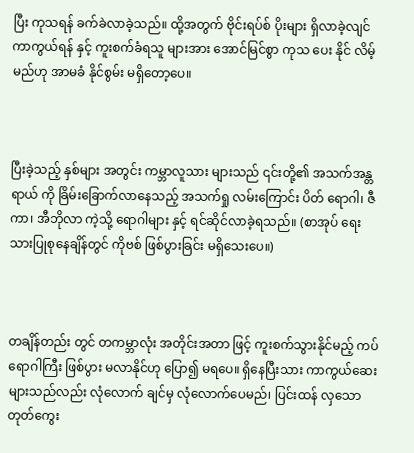ပြီး ကုသရန် ခက်ခဲလာခဲ့သည်။ ထို့အတွက် ‌ဗိုင်းရပ်စ် ပိုးများ ရှိလာခဲ့လျင် ကာကွယ်ရန် နှင့် ကူးစက်ခံရသူ များအား အောင်မြင်စွာ ကုသ ပေး နိုင် လိမ့်မည်ဟု အာမခံ နိုင်စွမ်း မရှိတော့ပေ။



ပြီးခဲ့သည့် နှစ်များ အတွင်း ကမ္ဘာလူသား များသည် ၎င်းတို့၏ အသက်အန္တရာယ် ကို ခြိမ်းခြောက်လာနေသည့် အသက်ရှု လမ်းကြောင်း ပိတ် ရောဂါ၊ ဇီကာ၊ အီဘိုလာ ကဲ့သို့ ရောဂါများ နှင့် ရင်ဆိုင်လာခဲ့ရသည်။ (စာအုပ် ရေးသားပြုစုနေချိန်တွင် ကိုဗစ် ဖြစ်ပွားခြင်း မရှိသေးပေ။)



တချိန်တည်း တွင် တကမ္ဘာလုံး အတိုင်းအတာ ဖြင့် ကူးစက်သွားနိုင်မည့် ကပ်ရောဂါကြီး ဖြစ်ပွား မလာနိုင်ဟု ပြော၍ မရပေ။ ရှိနေပြီးသား ကာကွယ်ဆေးများသည်လည်း လုံလောက် ချင်မှ လုံလောက်ပေမည်၊ ပြင်းထန် လှသော တုတ်ကွေး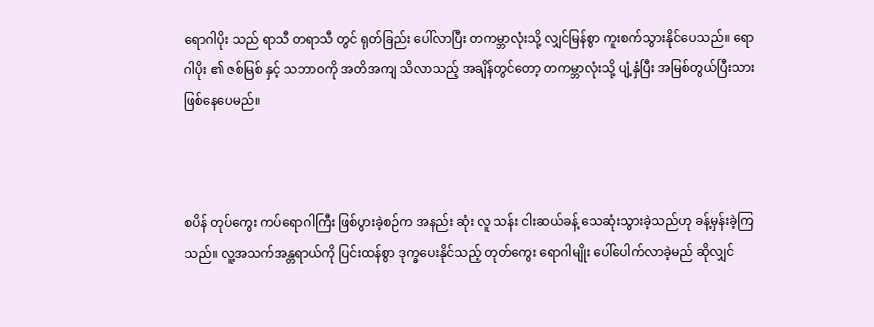ရောဂါပိုး သည် ရာသီ တရာသီ တွင် ရုတ်ခြည်း ပေါ်လာပြီး တကမ္ဘာလုံးသို့ လျှင်မြန်စွာ ကူးစက်သွားနိုင်ပေသည်။ ရောဂါပိုး ၏ ဇစ်မြစ် နှင့် သဘာဝကို အတိအကျ သိလာသည့် အချိန်တွင်တော့ တကမ္ဘာလုံးသို့ ပျံ့နှံပြီး အမြစ်တွယ်ပြီးသား ဖြစ်နေပေမည်။



စပိန် တုပ်ကွေး ကပ်ရောဂါကြီး ဖြစ်ပွားခဲ့စဉ်က အနည်း ဆုံး လူ သန်း ငါးဆယ်ခန့် သေဆုံးသွားခဲ့သည်ဟု ခန့်မှန်းခဲ့ကြသည်။ လူ့အသက်အန္တရာယ်ကို ပြင်းထန်စွာ ဒုက္ခပေးနိုင်သည့် တုတ်ကွေး ရောဂါမျိုး ပေါ်ပေါက်လာခဲ့မည် ဆိုလျှင်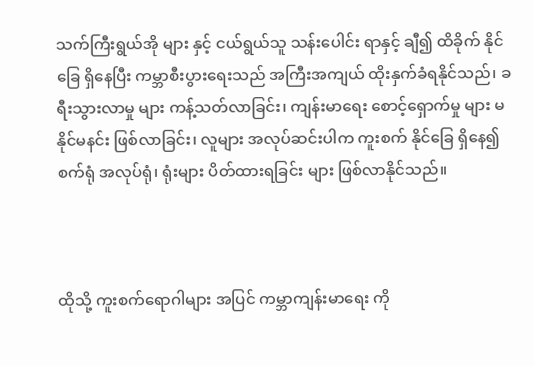သက်ကြီးရွယ်အို များ နှင့် ငယ်ရွယ်သူ သန်းပေါင်း ရာနှင့် ချီ၍ ထိခိုက် နိုင်ခြေ ရှိနေပြီး ကမ္ဘာစီးပွားရေးသည် အကြီးအကျယ် ထိုးနှက်ခံရနိုင်သည်၊ ခရီးသွားလာမှု များ ကန့်သတ်လာခြင်း၊ ကျန်းမာရေး စောင့်ရှောက်မှု များ မနိုင်မနင်း ဖြစ်လာခြင်း၊ လူများ အလုပ်ဆင်းပါက ကူးစက် နိုင်ခြေ ရှိနေ၍ စက်ရုံ အလုပ်ရုံ၊ ရုံးများ ပိတ်ထားရခြင်း များ ဖြစ်လာနိုင်သည်။



ထိုသို့ ကူးစက်ရောဂါများ အပြင် ကမ္ဘာကျန်းမာရေး ကို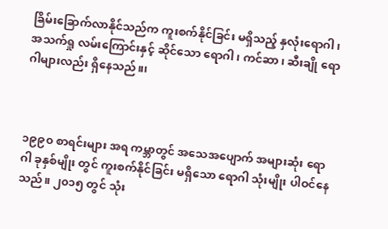ခြိမ်းခြောက်လာနိုင်သည်က ကူးစက်နိုင်ခြင်း မရှိသည့် နှလုံးရောဂါ၊ အသက်ရှု လမ်းကြောင်းနှင့် ဆိုင်သော ရောဂါ၊ ကင်ဆာ၊ ဆီးချို ရောဂါများလည်း ရှိနေသည်။၊



၁၉၉၀ စာရင်းများ အရ ကမ္ဘာတွင် အသေအပျောက် အများဆုံး ရောဂါ ခုနှစ်မျိုး တွင် ကူးစက်နိုင်ခြင်း မရှိသော ရောဂါ သုံးမျိုး ပါဝင်နေသည်။ ၂၀၁၅ တွင် သုံး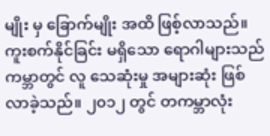မျိုး မှ ခြောက်မျိုး အထိ ဖြစ့်လာသည်။ ကူးစက်နိုင်ခြင်း မရှိသော ရောဂါများသည် ကမ္ဘာတွင် လူ သေဆုံးမှု အများဆုံး ဖြစ်လာခဲ့သည်။ ၂၀၁၂ တွင် တကမ္ဘာလုံး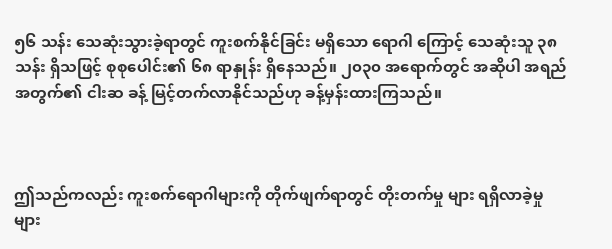၅၆ သန်း သေဆုံးသွားခဲ့ရာတွင် ကူးစက်နိုင်ခြင်း မရှိသော ရောဂါ ကြောင့် သေဆုံးသူ ၃၈ သန်း ရှိသဖြင့် စုစုပေါင်း၏ ၆၈ ရာနှုန်း ရှိနေသည်။ ၂၀၃၀ အရောက်တွင် အဆိုပါ အရည်အတွက်၏ ငါးဆ ခန့် မြင့်တက်လာနိုင်သည်ဟု ခန့်မှန်းထားကြသည်။



ဤသည်ကလည်း ကူးစက်ရောဂါများကို တိုက်ဖျက်ရာတွင် တိုးတက်မှု များ ရရှိလာခဲ့မှု များ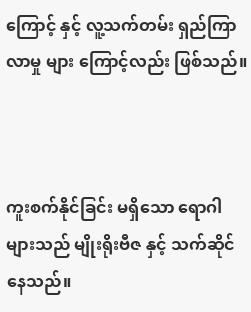ကြောင့် နှင့် လူ့သက်တမ်း ရှည်ကြာလာမှု များ ကြောင့်လည်း ဖြစ်သည်။



ကူးစက်နိုင်ခြင်း မရှိသော ရောဂါများသည် မျိုးရိုးဗီဇ နှင့် သက်ဆိုင်နေသည်။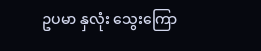ဥပမာ နှလုံး သွေးကြော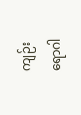ကျဉ်း ရောဂါ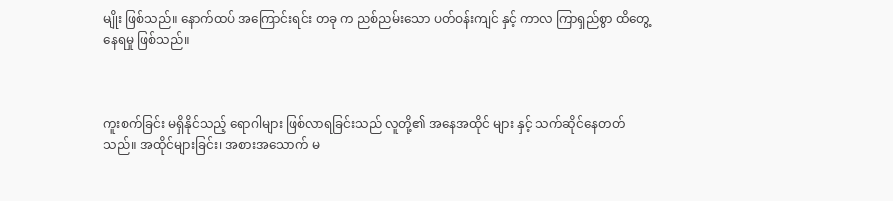မျိုး ဖြစ်သည်။ နောက်ထပ် အကြောင်းရင်း တခု က ညစ်ညမ်းသော ပတ်ဝန်းကျင် နှင့် ကာလ ကြာရှည်စွာ ထိတွေ့နေရမှု ဖြစ်သည်။



ကူးစက်ခြင်း မရှိနိုင်သည့် ရောဂါများ ဖြစ်လာရခြင်းသည် လူတို့၏ အနေအထိုင် များ နှင့် သက်ဆိုင်နေတတ်သည်။ အထိုင်များခြင်း၊ အစားအသောက် မ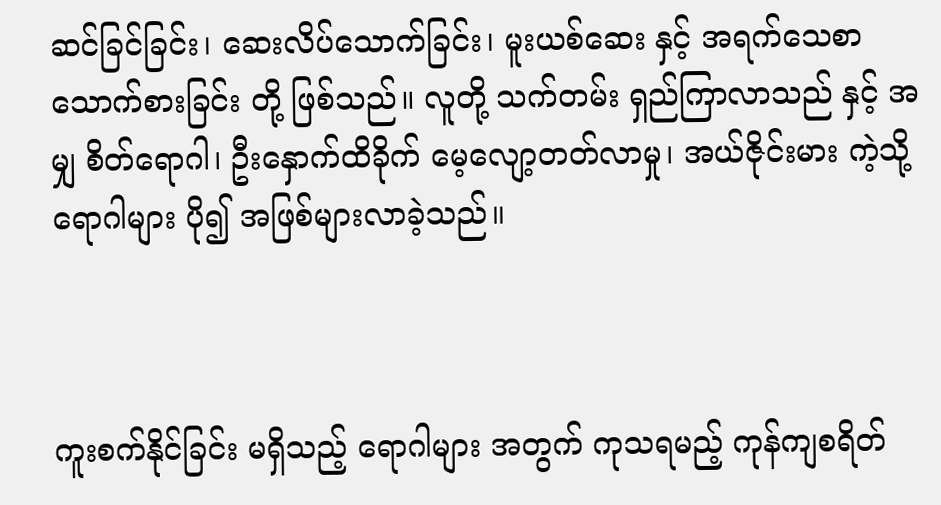ဆင်ခြင်ခြင်း၊ ဆေးလိပ်သောက်ခြင်း၊ မူးယစ်ဆေး နှင့် အရက်သေစာ သောက်စားခြင်း တို့ ဖြစ်သည်။ လူတို့ သက်တမ်း ရှည်ကြာလာသည် နှင့် အမျှ စိတ်ရောဂါ၊ ဦးနှောက်ထိခိုက် မေ့လျော့တတ်လာမှု၊ အယ်ဇိုင်းမား ကဲ့သို့ ရောဂါများ ပို၍ အဖြစ်များလာခဲ့သည်။



ကူးစက်နိုင်ခြင်း မရှိသည့် ရောဂါများ အတွက် ကုသရမည့် ကုန်ကျစရိတ်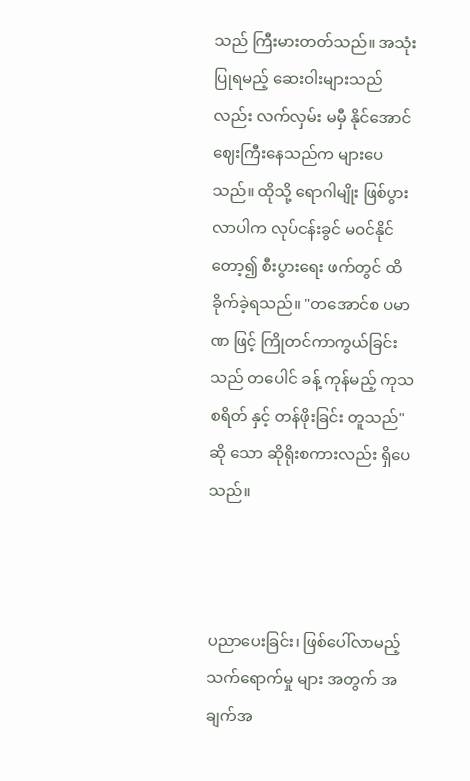သည် ကြီးမားတတ်သည်။ အသုံးပြုရမည့် ဆေးဝါးများသည်လည်း လက်လှမ်း မမှီ နိုင်အောင် ဈေးကြီးနေသည်က များပေသည်။ ထိုသို့ ရောဂါမျိုး ဖြစ်ပွားလာပါက လုပ်ငန်းခွင် မဝင်နိုင်တော့၍ စီးပွားရေး ဖက်တွင် ထိခိုက်ခဲ့ရသည်။ "တအောင်စ ပမာဏ ဖြင့် ကြိုတင်ကာကွယ်ခြင်းသည် တပေါင် ခန့် ကုန်မည့် ကုသစရိတ် နှင့် တန်ဖိုးခြင်း တူသည်" ဆို ‌သော ဆိုရိုးစကားလည်း ရှိပေသည်။



ပညာပေးခြင်း၊ ဖြစ်ပေါ်လာမည့် သက်ရောက်မှု များ အတွက် အချက်အ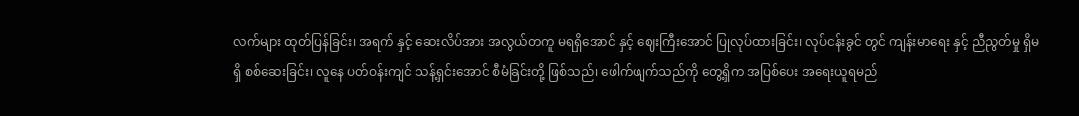လက်များ ထုတ်ပြန်ခြင်း၊ အရက် နှင့် ဆေးလိပ်အား ‌အလွယ်တကူ မရရှိအောင် နှင့် ဈေးကြီးအောင် ပြုလုပ်ထားခြင်း၊ လုပ်ငန်းခွင် တွင် ကျန်းမာရေး နှင့် ညီညွတ်မှု ရှိမရှိ စစ်ဆေးခြင်း၊ လူနေ ပတ်ဝန်းကျင် သန့်ရှင်းအောင် စီမံခြင်းတို့ ဖြစ်သည်၊ ဖေါက်ဖျက်သည်ကို တွေ့ရှိက အပြစ်ပေး အရေးယူရမည်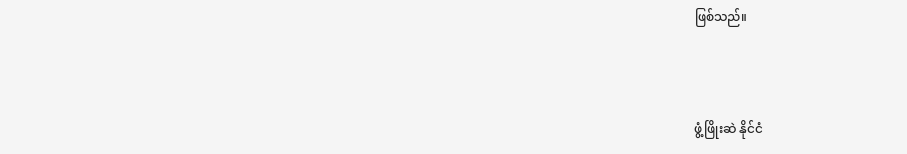ဖြစ်သည်။



ဖွံ့ဖြိုးဆဲ နိုင်ငံ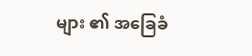များ ၏ အခြေခံ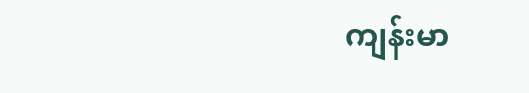ကျန်းမာ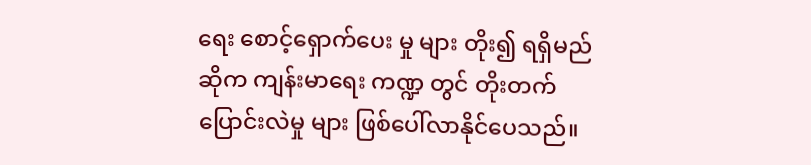ရေး စောင့်ရှောက်ပေး မှု များ တိုး၍ ရရှိမည် ဆိုက ကျန်းမာရေး ကဏ္ဍ တွင် တိုးတက် ပြောင်းလဲမှု များ ဖြစ်ပေါ်လာနိုင်ပေသည်။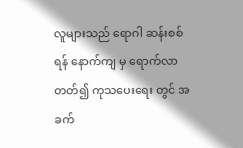လူများသည် ရောဂါ ဆန်းစစ် ရန် နောက်ကျ မှ ရောက်လာတတ်၍ ကုသပေးရေး တွင် အခက်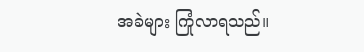အခဲများ ကြုံလာရသည်။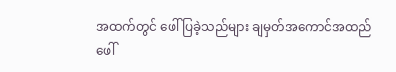အထက်တွင် ဖေါ်ပြခဲ့သည်များ ချမှတ်အကောင်အထည် ဖေါ်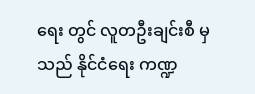ရေး တွင် လူတဦးချင်းစီ မှသည် နိုင်ငံရေး ကဏ္ဍ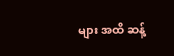များ အထိ ဆန့်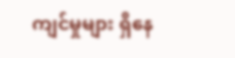ကျင်မှုများ ရှိနေ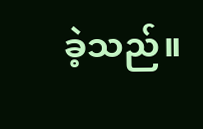ခဲ့သည်။